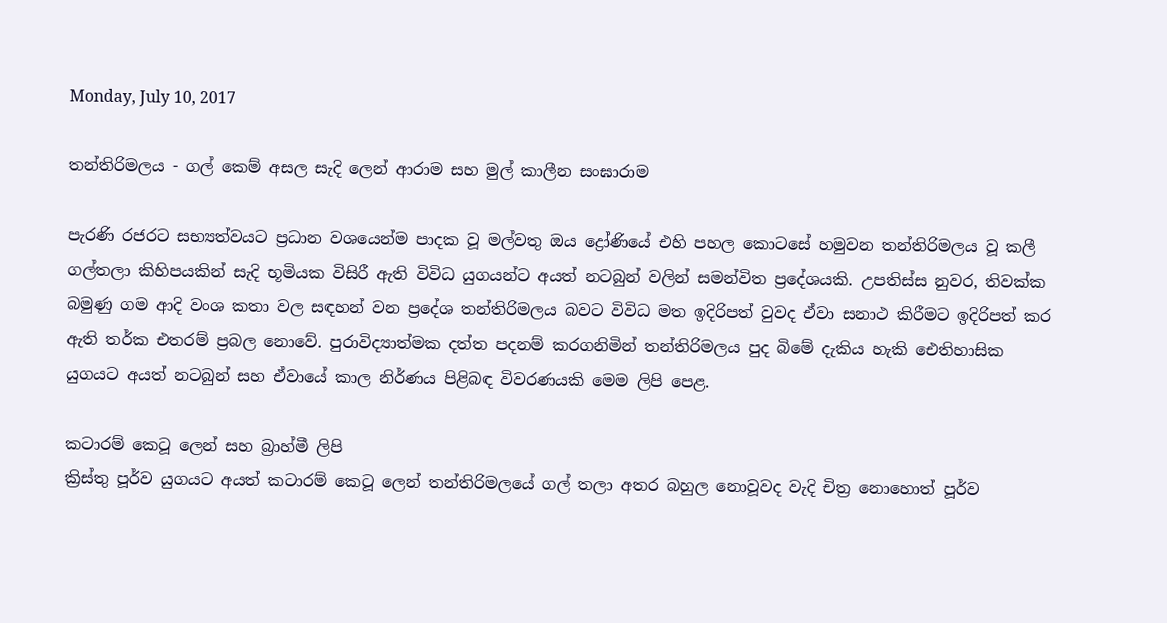Monday, July 10, 2017

තන්තිරිමලය - ගල් කෙම් අසල සැදි ලෙන් ආරාම සහ මුල් කාලීන සංඝාරාම

පැරණි රජරට සභ්‍යත්වයට ප්‍රධාන වශයෙන්ම පාදක වූ මල්වතු ඔය ද්‍රෝණියේ එහි පහල කොටසේ හමුවන තන්තිරිමලය වූ කලී ගල්තලා කිහිපයකින් සැදි භූමියක විසිරී ඇති විවිධ යුගයන්ට අයත් නටබුන් වලින් සමන්විත ප්‍රදේශයකි. උපතිස්ස නුවර, තිවක්ක බමුණු ගම ආදි වංශ කතා වල සඳහන් වන ප්‍රදේශ තන්තිරිමලය බවට විවිධ මත ඉදිරිපත් වුවද ඒවා සනාථ කිරීමට ඉදිරිපත් කර ඇති තර්ක එතරම් ප්‍රබල නොවේ. පුරාවිද්‍යාත්මක දත්ත පදනම් කරගනිමින් තන්තිරිමලය පුද බිමේ දැකිය හැකි ඓතිහාසික යුගයට අයත් නටබුන් සහ ඒවායේ කාල නිර්ණය පිළිබඳ විවරණයකි මෙම ලිපි පෙළ.

කටාරම් කෙටූ ලෙන් සහ බ්‍රාහ්මී ලිපි
ක්‍රිස්තු පූර්ව යුගයට අයත් කටාරම් කෙටූ ලෙන් තන්තිරිමලයේ ගල් තලා අතර බහුල නොවූවද වැදි චිත්‍ර නොහොත් පූර්ව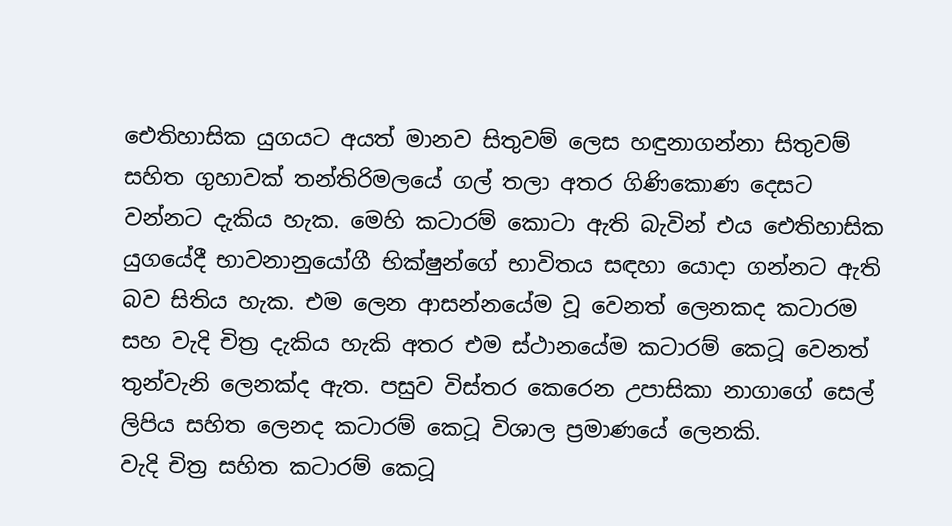ඓතිහාසික යුගයට අයත් මානව සිතුවම් ලෙස හඳුනාගන්නා සිතුවම් සහිත ගුහාවක් තන්තිරිමලයේ ගල් තලා අතර ගිණිකොණ දෙසට වන්නට දැකිය හැක. මෙහි කටාරම් කොටා ඇති බැවින් එය ඓතිහාසික යුගයේදී භාවනානුයෝගී භික්ෂුන්ගේ භාවිතය සඳහා යොදා ගන්නට ඇති බව සිතිය හැක. එම ලෙන ආසන්නයේම වූ වෙනත් ලෙනකද කටාරම සහ වැදි චිත්‍ර දැකිය හැකි අතර එම ස්ථානයේම කටාරම් කෙටූ වෙනත් තුන්වැනි ලෙනක්ද ඇත. පසුව විස්තර කෙරෙන උපාසිකා නාගාගේ සෙල් ලිපිය සහිත ලෙනද කටාරම් කෙටූ විශාල ප්‍රමාණයේ ලෙනකි.
වැදි චිත්‍ර සහිත කටාරම් කෙටූ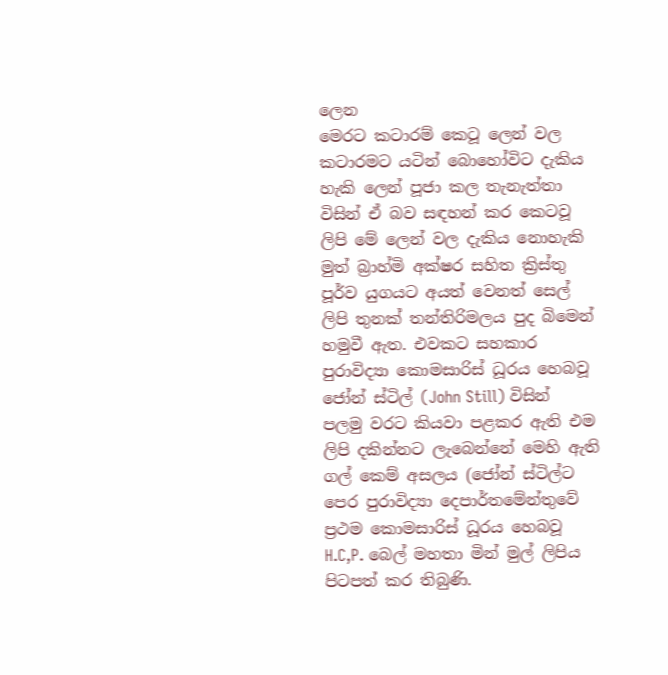ලෙන
මෙරට කටාරම් කෙටූ ලෙන් වල කටාරමට යටින් බොහෝවිට දැකිය හැකි ලෙන් පූජා කල තැනැත්තා විසින් ඒ බව සඳහන් කර කෙටවූ ලිපි මේ ලෙන් වල දැකිය නොහැකි මුත් බ්‍රාහ්මි අක්ෂර සහිත ක්‍රිස්තු පූර්ව යුගයට අයත් වෙනත් සෙල් ලිපි තුනක් තන්තිරිමලය පුද බිමෙන් හමුවී ඇත. එවකට සහකාර පුරාවිද්‍යා කොමසාරිස් ධූරය හෙබවූ ජෝන් ස්ටිල් (John Still) විසින්  පලමු වරට කියවා පළකර ඇති එම ලිපි දකින්නට ලැබෙන්නේ මෙහි ඇති ගල් කෙම් අසලය (ජෝන් ස්ටිල්ට පෙර පුරාවිද්‍යා දෙපාර්තමේන්තුවේ ප්‍රථම කොමසාරිස් ධූරය හෙබවූ H.C,P. බෙල් මහතා මින් මුල් ලිපිය පිටපත් කර තිබුණි.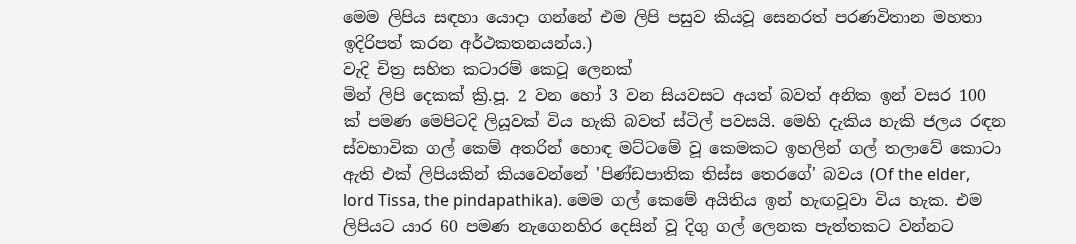මෙම ලිපිය සඳහා යොදා ගන්නේ එම ලිපි පසුව කියවූ සෙනරත් පරණවිතාන මහතා ඉදිරිපත් කරන අර්ථකතනයන්ය.)
වැදි චිත්‍ර සහිත කටාරම් කෙටූ ලෙනක්
මින් ලිපි දෙකක් ක්‍රි.පූ. 2 වන හෝ 3 වන සියවසට අයත් බවත් අනික ඉන් වසර 100 ක් පමණ මෙපිටදි ලියූවක් විය හැකි බවත් ස්ටිල් පවසයි. මෙහි දැකිය හැකි ජලය රඳන ස්වභාවික ගල් කෙම් අතරින් හොඳ මට්ටමේ වූ කෙමකට ඉහලින් ගල් තලාවේ කොටා ඇති එක් ලිපියකින් කියවෙන්නේ 'පිණ්ඩපාතික තිස්ස තෙරගේ' බවය (Of the elder, lord Tissa, the pindapathika). මෙම ගල් කෙමේ අයිතිය ඉන් හැඟවූවා විය හැක. එම ලිපියට යාර 60 පමණ නැගෙනහිර දෙසින් වූ දිගු ගල් ලෙනක පැත්තකට වන්නට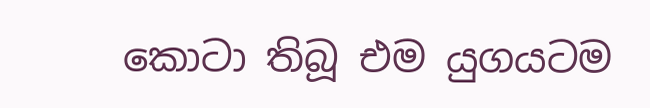කොටා තිබූ එම යුගයටම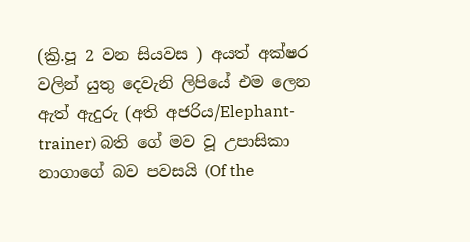(ක්‍රි.පූ 2 වන සියවස ) අයත් අක්ෂර වලින් යුතු දෙවැනි ලිපියේ එම ලෙන ඇත් ඇදුරු (අති අජරිය/Elephant-trainer) බති ගේ මව වූ උපාසිකා නාගාගේ බව පවසයි (Of the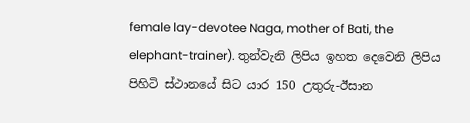female lay-devotee Naga, mother of Bati, the elephant-trainer). තුන්වැනි ලිපිය ඉහත දෙවෙනි ලිපිය පිහිටි ස්ථානයේ සිට යාර 150 උතුරු-ඊසාන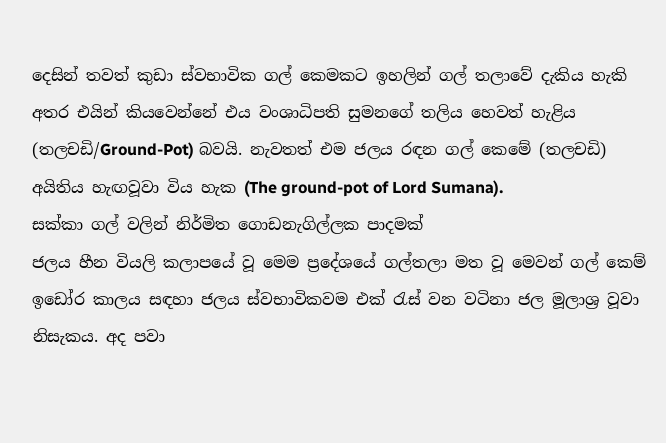දෙසින් තවත් කුඩා ස්වභාවික ගල් කෙමකට ඉහලින් ගල් තලාවේ දැකිය හැකි අතර එයින් කියවෙන්නේ එය වංශාධිපති සුමනගේ තලිය හෙවත් හැළිය (තලචඩි/Ground-Pot) බවයි. නැවතත් එම ජලය රඳන ගල් කෙමේ (තලචඩි) අයිතිය හැඟවූවා විය හැක (The ground-pot of Lord Sumana).
සක්කා ගල් වලින් නිර්මිත ගොඩනැගිල්ලක පාදමක්
ජලය හීන වියලි කලාපයේ වූ මෙම ප්‍රදේශයේ ගල්තලා මත වූ මෙවන් ගල් කෙම් ඉඩෝර කාලය සඳහා ජලය ස්වභාවිකවම එක් රැස් වන වටිනා ජල මූලාශ්‍ර වූවා නිසැකය. අද පවා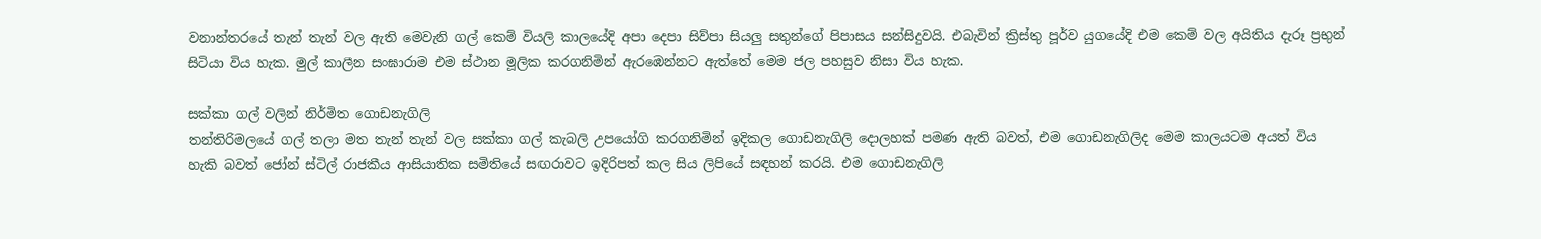වනාන්තරයේ තැන් තැන් වල ඇති මෙවැනි ගල් කෙම් වියලි කාලයේදි අපා දෙපා සිව්පා සියලු සතුන්ගේ පිපාසය සන්සිදුවයි. එබැවින් ක්‍රිස්තු පූර්ව යුගයේදි එම කෙම් වල අයිතිය දැරූ ප්‍රභුන් සිටියා විය හැක. මුල් කාලීන සංඝාරාම එම ස්ථාන මූලික කරගනිමින් ඇරඹෙන්නට ඇත්තේ මෙම ජල පහසුව නිසා විය හැක.

සක්කා ගල් වලින් නිර්මිත ගොඩනැගිලි
තන්තිරිමලයේ ගල් තලා මත තැන් තැන් වල සක්කා ගල් කැබලි උපයෝගි කරගනිමින් ඉදිකල ගොඩනැගිලි දොලහක් පමණ ඇති බවත්, එම ගොඩනැගිලිද මෙම කාලයටම අයත් විය හැකි බවත් ජෝන් ස්ටිල් රාජකීය ආසියාතික සමිතියේ සඟරාවට ඉදිරිපත් කල සිය ලිපියේ සඳහන් කරයි. එම ගොඩනැගිලි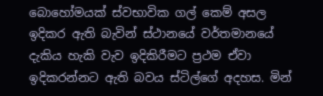බොහෝමයක් ස්වභාවික ගල් කෙම් අසල ඉදිකර ඇති බැවින් ස්ථානයේ වර්තමානයේ දැකිය හැකි වැව ඉදිකිරීමට ප්‍රථම ඒවා ඉදිකරන්නට ඇති බවය ස්ටිල්ගේ අදහස. මින්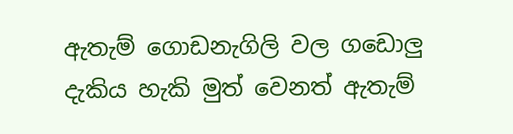ඇතැම් ගොඩනැගිලි වල ගඩොලු දැකිය හැකි මුත් වෙනත් ඇතැම්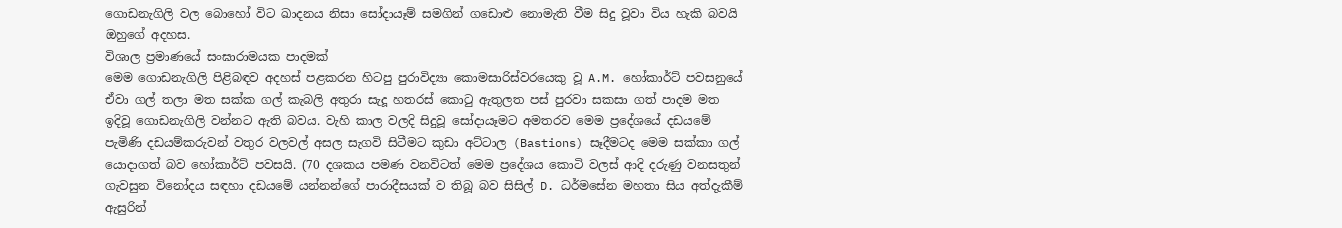ගොඩනැගිලි වල බොහෝ විට ඛාදනය නිසා සෝදායෑම් සමගින් ගඩොළු නොමැති වීම සිදු වූවා විය හැකි බවයි ඔහුගේ අදහස.
විශාල ප්‍රමාණයේ සංඝාරාමයක පාදමක්
මෙම ගොඩනැගිලි පිළිබඳව අදහස් පළකරන හිටපු පුරාවිද්‍යා කොමසාරිස්වරයෙකු වූ A.M. හෝකාර්ට් පවසනුයේ ඒවා ගල් තලා මත සක්ක ගල් කැබලි අතුරා සැදූ හතරස් කොටු ඇතුලත පස් පුරවා සකසා ගත් පාදම මත ඉදිවූ ගොඩනැගිලි වන්නට ඇති බවය. වැහි කාල වලදි සිදුවූ සෝදායෑමට අමතරව මෙම ප්‍රදේශයේ දඩයමේ පැමිණි දඩයම්කරුවන් වතුර වලවල් අසල සැගවි සිටීමට කුඩා අට්ටාල (Bastions) සෑදීමටද මෙම සක්කා ගල් යොදාගත් බව හෝකාර්ට් පවසයි. (70 දශකය පමණ වනවිටත් මෙම ප්‍රදේශය කොටි වලස් ආදි දරුණු වනසතුන් ගැවසුන විනෝදය සඳහා දඩයමේ යන්නන්ගේ පාරාදීසයක් ව තිබූ බව සිසිල් D. ධර්මසේන මහතා සිය අත්දැකීම් ඇසුරින්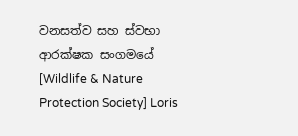වනසත්ව සහ ස්වභා ආරක්ෂක සංගමයේ [Wildlife & Nature Protection Society] Loris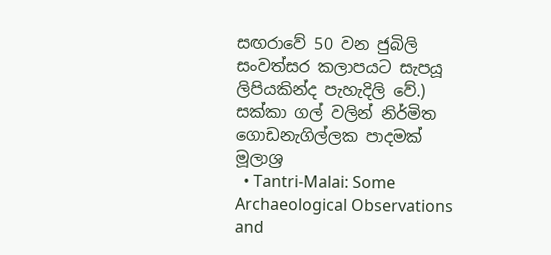සඟරාවේ 50 වන ජුබිලි සංවත්සර කලාපයට සැපයූ ලිපියකින්ද පැහැදිලි වේ.)
සක්කා ගල් වලින් නිර්මිත ගොඩනැගිල්ලක පාදමක්
මූලාශ්‍ර
  • Tantri-Malai: Some Archaeological Observations and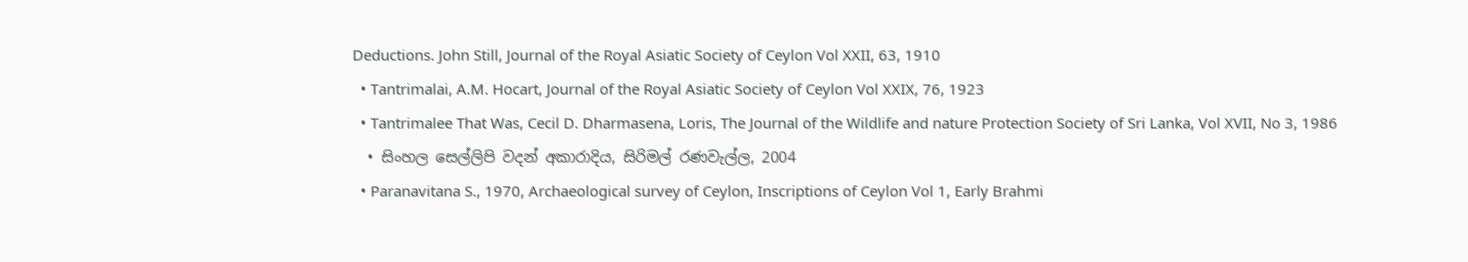Deductions. John Still, Journal of the Royal Asiatic Society of Ceylon Vol XXII, 63, 1910
  • Tantrimalai, A.M. Hocart, Journal of the Royal Asiatic Society of Ceylon Vol XXIX, 76, 1923
  • Tantrimalee That Was, Cecil D. Dharmasena, Loris, The Journal of the Wildlife and nature Protection Society of Sri Lanka, Vol XVII, No 3, 1986
  • සිංහල සෙල්ලිපි වදන් අකාරාදිය, සිරිමල් රණවැල්ල, 2004
  • Paranavitana S., 1970, Archaeological survey of Ceylon, Inscriptions of Ceylon Vol 1, Early Brahmi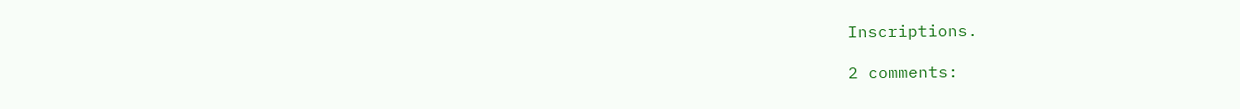Inscriptions.

2 comments: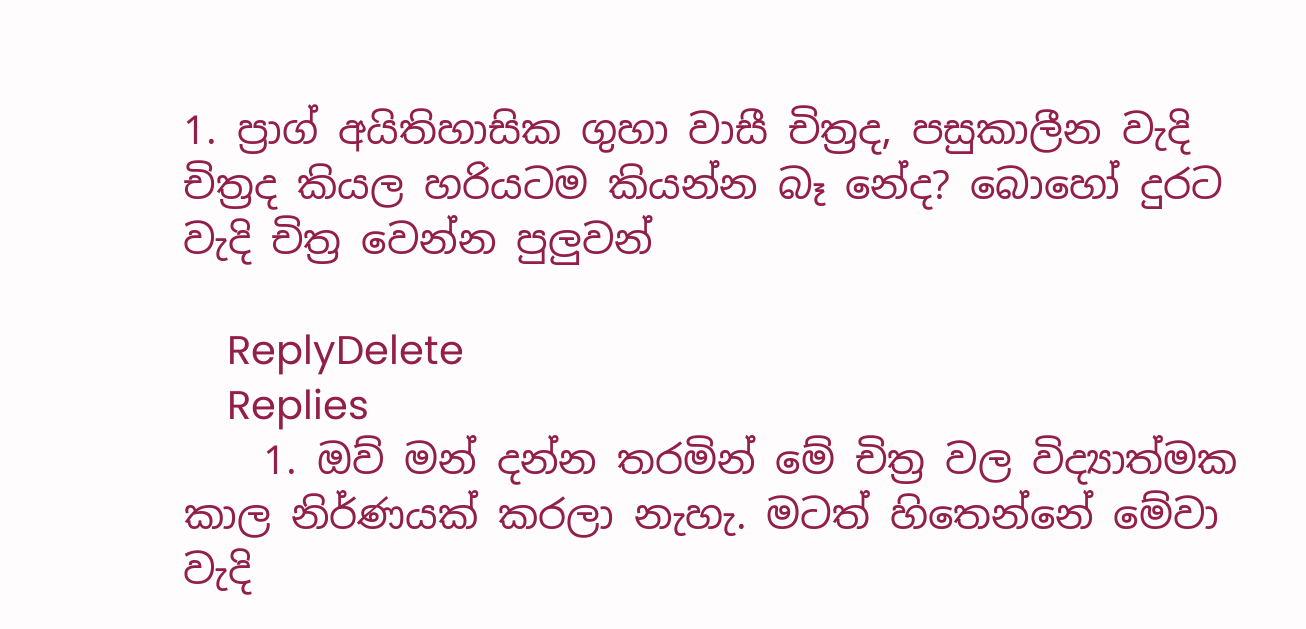1. ප්‍රාග් අයිතිහාසික ගුහා වාසී චිත්‍රද, පසුකාලීන වැදි චිත්‍රද කියල හරියටම කියන්න බෑ නේද? බොහෝ දුරට වැදි චිත්‍ර වෙන්න පුලුවන්

    ReplyDelete
    Replies
    1. ඔව් මන් දන්න තරමින් මේ චිත්‍ර වල විද්‍යාත්මක කාල නිර්ණයක් කරලා නැහැ. මටත් හිතෙන්නේ මේවා වැදි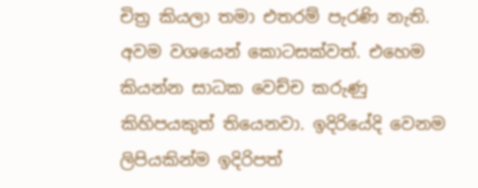චිත්‍ර කියලා තමා එතරම් පැරණි නැති. අවම වශයෙන් කොටසක්වත්. එහෙම කියන්න සාධක වෙච්ච කරුණු කිහිපයකුත් තියෙනවා. ඉදිරියේදි වෙනම ලිපියකින්ම ඉදිරිපත්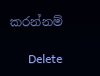කරන්නම්

      Delete